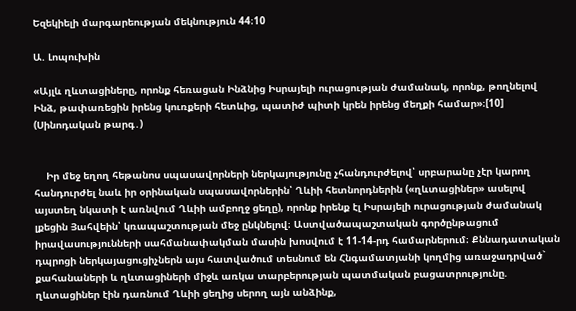Եզեկիելի մարգարեության մեկնություն 44։10

Ա. Լոպուխին

«Այլև ղևտացիները, որոնք հեռացան Ինձնից Իսրայելի ուրացության ժամանակ, որոնք, թողնելով Ինձ, թափառեցին իրենց կուռքերի հետևից, պատիժ պիտի կրեն իրենց մեղքի համար»։[10] (Սինոդական թարգ․)


    Իր մեջ եղող հեթանոս սպասավորների ներկայությունը չհանդուրժելով՝ սրբարանը չէր կարող հանդուրժել նաև իր օրինական սպասավորներին՝ Ղևիի հետնորդներին («ղևտացիներ» ասելով այստեղ նկատի է առնվում Ղևիի ամբողջ ցեղը), որոնք իրենք էլ Իսրայելի ուրացության ժամանակ լքեցին Յահվեին՝ կռապաշտության մեջ ընկնելով։ Աստվածապաշտական գործընթացում իրավասությունների սահմանափակման մասին խոսվում է 11-14-րդ համարներում։ Քննադատական դպրոցի ներկայացուցիչներն այս հատվածում տեսնում են Հնգամատյանի կողմից առաջադրված` քահանաների և ղևտացիների միջև առկա տարբերության պատմական բացատրությունը. ղևտացիներ էին դառնում Ղևիի ցեղից սերող այն անձինք,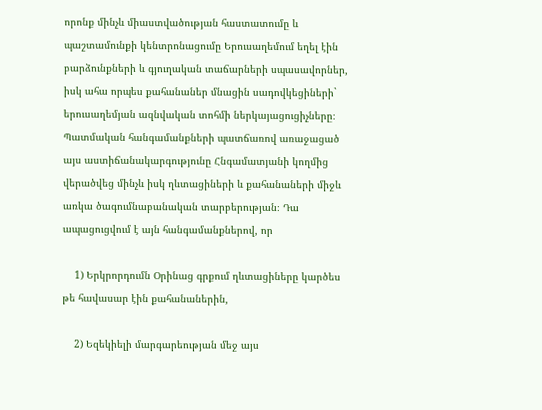որոնք մինչև միաստվածության հաստատումը և պաշտամունքի կենտրոնացումը Երուսաղեմում եղել էին բարձունքների և գյուղական տաճարների սպասավորներ, իսկ ահա որպես քահանաներ մնացին սադովկեցիների` երուսաղեմյան ազնվական տոհմի ներկայացուցիչները։ Պատմական հանգամանքների պատճառով առաջացած այս աստիճանակարգությունը Հնգամատյանի կողմից վերածվեց մինչև իսկ ղևտացիների և քահանաների միջև առկա ծագումնաբանական տարբերության։ Դա ապացուցվում է այն հանգամանքներով, որ

    1) Երկրորդումն Օրինաց գրքում ղևտացիները կարծես թե հավասար էին քահանաներին,

    2) Եզեկիելի մարգարեության մեջ այս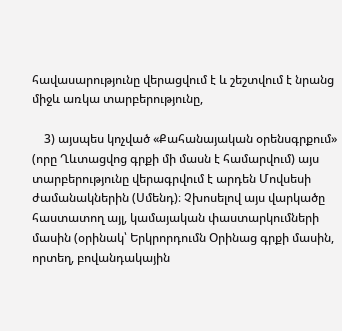հավասարությունը վերացվում է և շեշտվում է նրանց միջև առկա տարբերությունը,

    3) այսպես կոչված «Քահանայական օրենսգրքում» (որը Ղևտացվոց գրքի մի մասն է համարվում) այս տարբերությունը վերագրվում է արդեն Մովսեսի ժամանակներին (Սմենդ)։ Չխոսելով այս վարկածը հաստատող այլ, կամայական փաստարկումների մասին (օրինակ՝ Երկրորդումն Օրինաց գրքի մասին, որտեղ, բովանդակային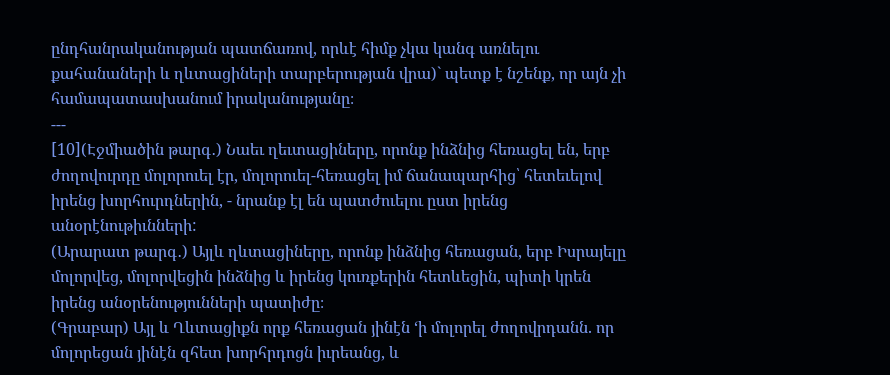ընդհանրականության պատճառով, որևէ հիմք չկա կանգ առնելու քահանաների և ղևտացիների տարբերության վրա)` պետք է նշենք, որ այն չի համապատասխանում իրականությանը։
---
[10](Էջմիածին թարգ․) Նաեւ ղեւտացիները, որոնք ինձնից հեռացել են, երբ ժողովուրդը մոլորուել էր, մոլորուել-հեռացել իմ ճանապարհից՝ հետեւելով իրենց խորհուրդներին, - նրանք էլ են պատժուելու ըստ իրենց անօրէնութիւնների:
(Արարատ թարգ․) Այլև ղևտացիները, որոնք ինձնից հեռացան, երբ Իսրայելը մոլորվեց, մոլորվեցին ինձնից և իրենց կուռքերին հետևեցին, պիտի կրեն իրենց անօրենությունների պատիժը։
(Գրաբար) Այլ և Ղևտացիքն որք հեռացան յինէն ‘ի մոլորել ժողովրդանն. որ մոլորեցան յինէն զհետ խորհրդոցն իւրեանց, և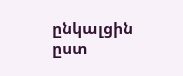ընկալցին ըստ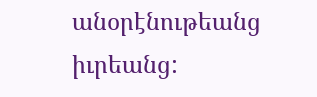անօրէնութեանց իւրեանց: